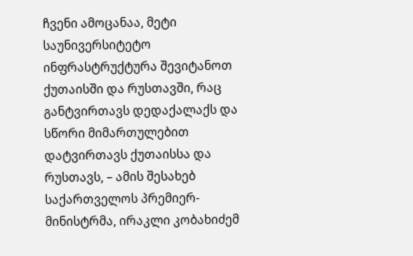ჩვენი ამოცანაა, მეტი საუნივერსიტეტო ინფრასტრუქტურა შევიტანოთ ქუთაისში და რუსთავში, რაც განტვირთავს დედაქალაქს და სწორი მიმართულებით დატვირთავს ქუთაისსა და რუსთავს, – ამის შესახებ საქართველოს პრემიერ-მინისტრმა, ირაკლი კობახიძემ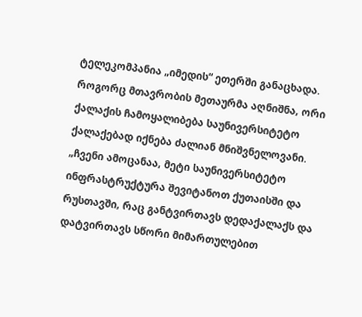ტელეკომპანია „იმედის“ ეთერში განაცხადა.
როგორც მთავრობის მეთაურმა აღნიშნა, ორი ქალაქის ჩამოყალიბება საუნივერსიტეტო ქალაქებად იქნება ძალიან მნიშვნელოვანი.
„ჩვენი ამოცანაა, მეტი საუნივერსიტეტო ინფრასტრუქტურა შევიტანოთ ქუთაისში და რუსთავში, რაც განტვირთავს დედაქალაქს და დატვირთავს სწორი მიმართულებით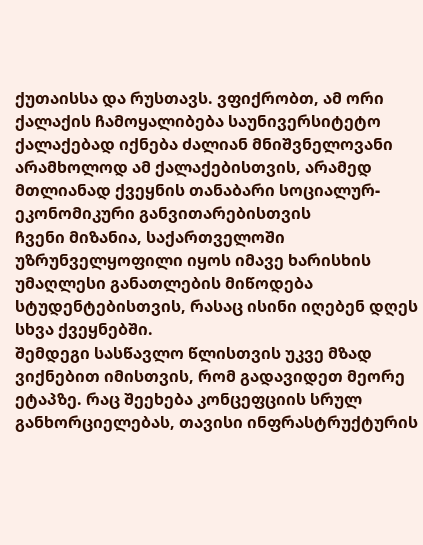ქუთაისსა და რუსთავს. ვფიქრობთ, ამ ორი ქალაქის ჩამოყალიბება საუნივერსიტეტო ქალაქებად იქნება ძალიან მნიშვნელოვანი არამხოლოდ ამ ქალაქებისთვის, არამედ მთლიანად ქვეყნის თანაბარი სოციალურ-ეკონომიკური განვითარებისთვის
ჩვენი მიზანია, საქართველოში უზრუნველყოფილი იყოს იმავე ხარისხის უმაღლესი განათლების მიწოდება სტუდენტებისთვის, რასაც ისინი იღებენ დღეს სხვა ქვეყნებში.
შემდეგი სასწავლო წლისთვის უკვე მზად ვიქნებით იმისთვის, რომ გადავიდეთ მეორე ეტაპზე. რაც შეეხება კონცეფციის სრულ განხორციელებას, თავისი ინფრასტრუქტურის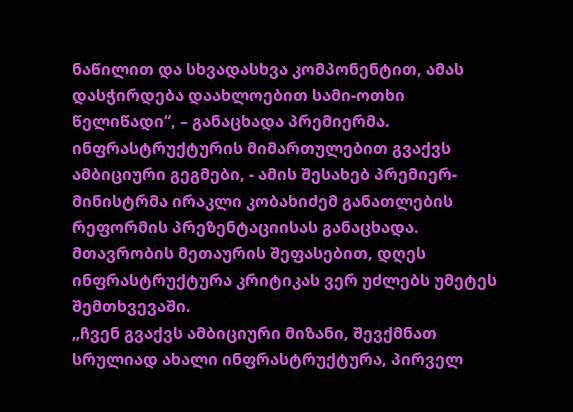ნაწილით და სხვადასხვა კომპონენტით, ამას დასჭირდება დაახლოებით სამი-ოთხი წელიწადი“, – განაცხადა პრემიერმა.
ინფრასტრუქტურის მიმართულებით გვაქვს ამბიციური გეგმები, - ამის შესახებ პრემიერ-მინისტრმა ირაკლი კობახიძემ განათლების რეფორმის პრეზენტაციისას განაცხადა.
მთავრობის მეთაურის შეფასებით, დღეს ინფრასტრუქტურა კრიტიკას ვერ უძლებს უმეტეს შემთხვევაში.
„ჩვენ გვაქვს ამბიციური მიზანი, შევქმნათ სრულიად ახალი ინფრასტრუქტურა, პირველ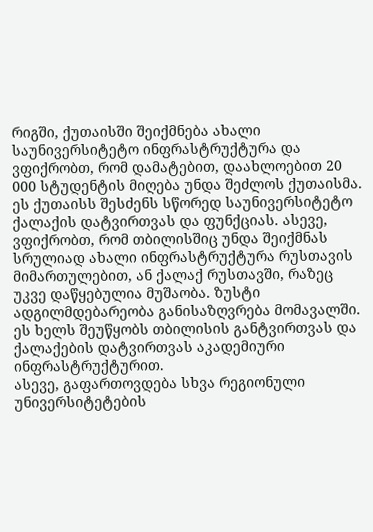რიგში, ქუთაისში შეიქმნება ახალი საუნივერსიტეტო ინფრასტრუქტურა და ვფიქრობთ, რომ დამატებით, დაახლოებით 20 000 სტუდენტის მიღება უნდა შეძლოს ქუთაისმა. ეს ქუთაისს შესძენს სწორედ საუნივერსიტეტო ქალაქის დატვირთვას და ფუნქციას. ასევე, ვფიქრობთ, რომ თბილისშიც უნდა შეიქმნას სრულიად ახალი ინფრასტრუქტურა რუსთავის მიმართულებით, ან ქალაქ რუსთავში, რაზეც უკვე დაწყებულია მუშაობა. ზუსტი ადგილმდებარეობა განისაზღვრება მომავალში. ეს ხელს შეუწყობს თბილისის განტვირთვას და ქალაქების დატვირთვას აკადემიური ინფრასტრუქტურით.
ასევე, გაფართოვდება სხვა რეგიონული უნივერსიტეტების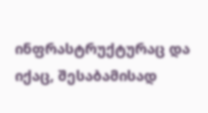ინფრასტრუქტურაც და იქაც, შესაბამისად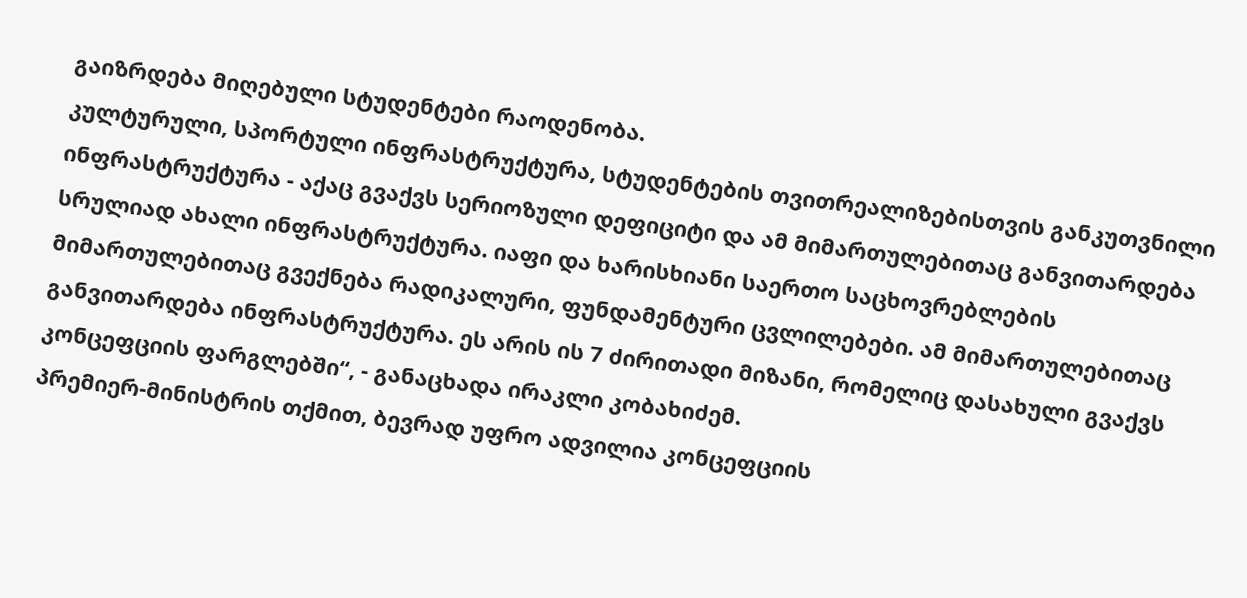გაიზრდება მიღებული სტუდენტები რაოდენობა.
კულტურული, სპორტული ინფრასტრუქტურა, სტუდენტების თვითრეალიზებისთვის განკუთვნილი ინფრასტრუქტურა - აქაც გვაქვს სერიოზული დეფიციტი და ამ მიმართულებითაც განვითარდება სრულიად ახალი ინფრასტრუქტურა. იაფი და ხარისხიანი საერთო საცხოვრებლების მიმართულებითაც გვექნება რადიკალური, ფუნდამენტური ცვლილებები. ამ მიმართულებითაც განვითარდება ინფრასტრუქტურა. ეს არის ის 7 ძირითადი მიზანი, რომელიც დასახული გვაქვს კონცეფციის ფარგლებში“, - განაცხადა ირაკლი კობახიძემ.
პრემიერ-მინისტრის თქმით, ბევრად უფრო ადვილია კონცეფციის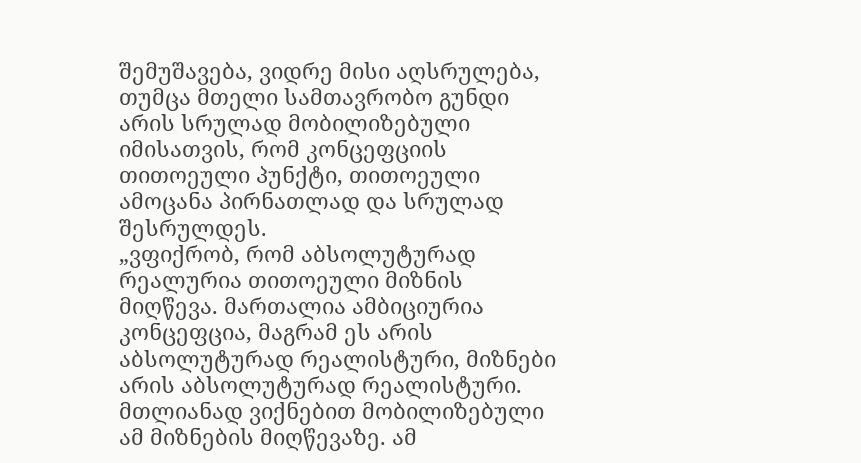შემუშავება, ვიდრე მისი აღსრულება, თუმცა მთელი სამთავრობო გუნდი არის სრულად მობილიზებული იმისათვის, რომ კონცეფციის თითოეული პუნქტი, თითოეული ამოცანა პირნათლად და სრულად შესრულდეს.
„ვფიქრობ, რომ აბსოლუტურად რეალურია თითოეული მიზნის მიღწევა. მართალია ამბიციურია კონცეფცია, მაგრამ ეს არის აბსოლუტურად რეალისტური, მიზნები არის აბსოლუტურად რეალისტური. მთლიანად ვიქნებით მობილიზებული ამ მიზნების მიღწევაზე. ამ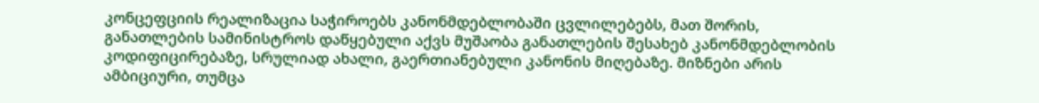კონცეფციის რეალიზაცია საჭიროებს კანონმდებლობაში ცვლილებებს, მათ შორის, განათლების სამინისტროს დაწყებული აქვს მუშაობა განათლების შესახებ კანონმდებლობის კოდიფიცირებაზე, სრულიად ახალი, გაერთიანებული კანონის მიღებაზე. მიზნები არის ამბიციური, თუმცა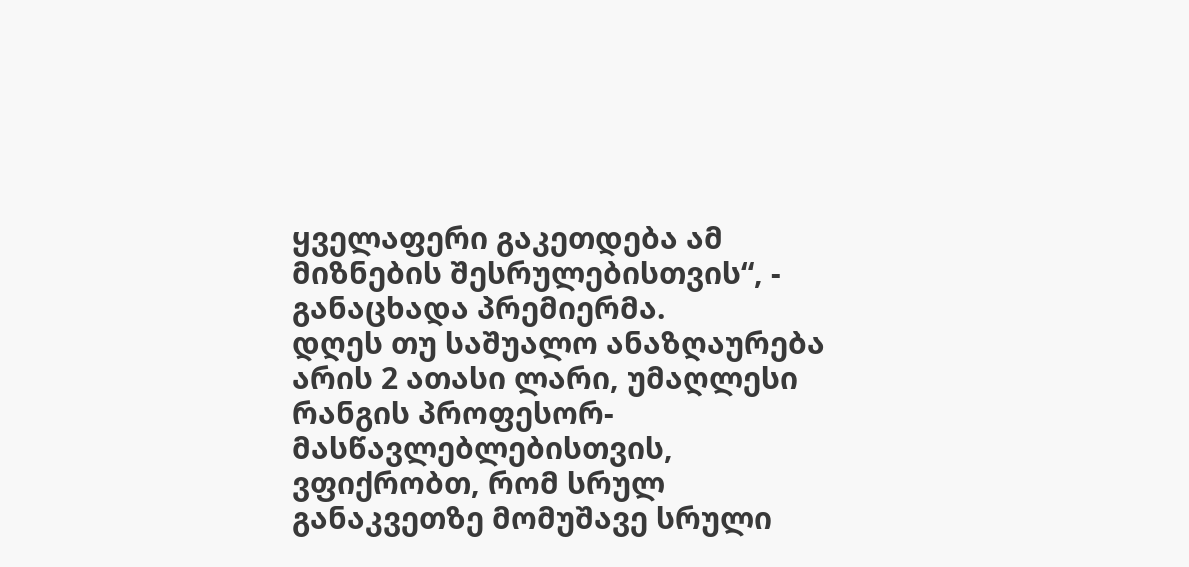ყველაფერი გაკეთდება ამ მიზნების შესრულებისთვის“, - განაცხადა პრემიერმა.
დღეს თუ საშუალო ანაზღაურება არის 2 ათასი ლარი, უმაღლესი რანგის პროფესორ-მასწავლებლებისთვის, ვფიქრობთ, რომ სრულ განაკვეთზე მომუშავე სრული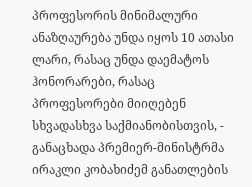პროფესორის მინიმალური ანაზღაურება უნდა იყოს 10 ათასი ლარი, რასაც უნდა დაემატოს ჰონორარები, რასაც პროფესორები მიიღებენ სხვადასხვა საქმიანობისთვის, - განაცხადა პრემიერ-მინისტრმა ირაკლი კობახიძემ განათლების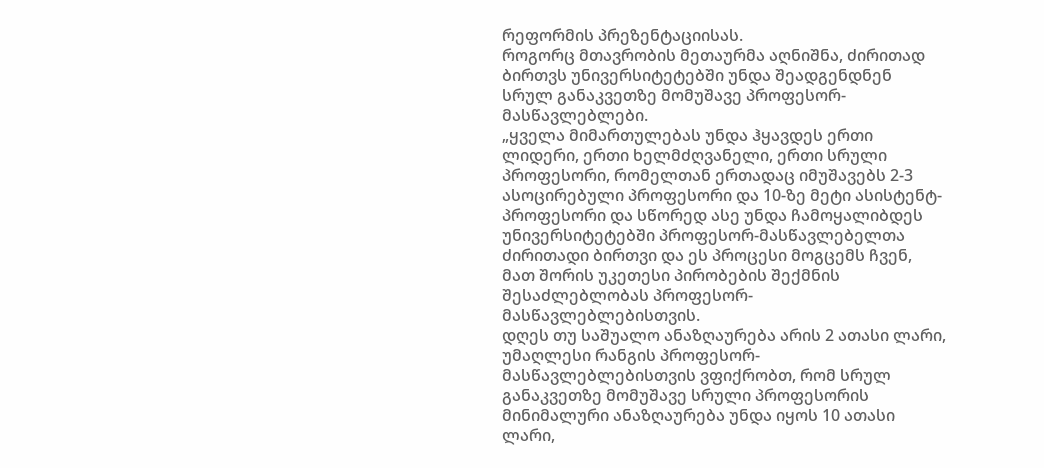რეფორმის პრეზენტაციისას.
როგორც მთავრობის მეთაურმა აღნიშნა, ძირითად ბირთვს უნივერსიტეტებში უნდა შეადგენდნენ სრულ განაკვეთზე მომუშავე პროფესორ-მასწავლებლები.
„ყველა მიმართულებას უნდა ჰყავდეს ერთი ლიდერი, ერთი ხელმძღვანელი, ერთი სრული პროფესორი, რომელთან ერთადაც იმუშავებს 2-3 ასოცირებული პროფესორი და 10-ზე მეტი ასისტენტ-პროფესორი და სწორედ ასე უნდა ჩამოყალიბდეს უნივერსიტეტებში პროფესორ-მასწავლებელთა ძირითადი ბირთვი და ეს პროცესი მოგცემს ჩვენ, მათ შორის უკეთესი პირობების შექმნის შესაძლებლობას პროფესორ-მასწავლებლებისთვის.
დღეს თუ საშუალო ანაზღაურება არის 2 ათასი ლარი, უმაღლესი რანგის პროფესორ-მასწავლებლებისთვის ვფიქრობთ, რომ სრულ განაკვეთზე მომუშავე სრული პროფესორის მინიმალური ანაზღაურება უნდა იყოს 10 ათასი ლარი,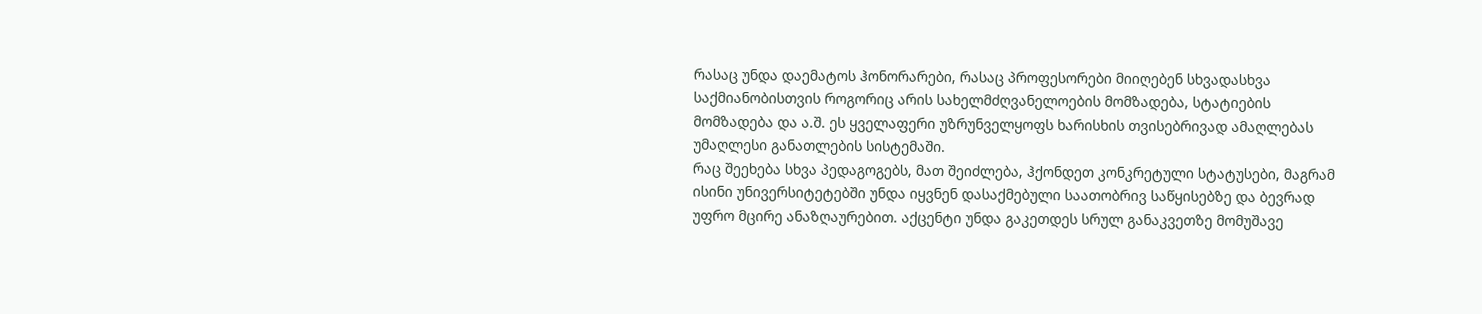რასაც უნდა დაემატოს ჰონორარები, რასაც პროფესორები მიიღებენ სხვადასხვა საქმიანობისთვის როგორიც არის სახელმძღვანელოების მომზადება, სტატიების მომზადება და ა.შ. ეს ყველაფერი უზრუნველყოფს ხარისხის თვისებრივად ამაღლებას უმაღლესი განათლების სისტემაში.
რაც შეეხება სხვა პედაგოგებს, მათ შეიძლება, ჰქონდეთ კონკრეტული სტატუსები, მაგრამ ისინი უნივერსიტეტებში უნდა იყვნენ დასაქმებული საათობრივ საწყისებზე და ბევრად უფრო მცირე ანაზღაურებით. აქცენტი უნდა გაკეთდეს სრულ განაკვეთზე მომუშავე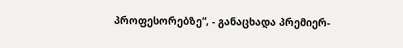პროფესორებზე“, - განაცხადა პრემიერ-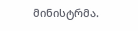მინისტრმა.